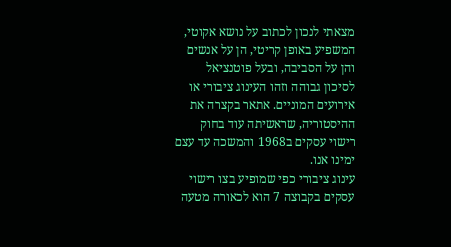מצאתי לנכון לכתוב על נושא אקוטי, המשפיע באופן קריטי, הן על אנשים והן על הסביבה, ובעל פוטנציאל לסיכון גבוהה וזהו העינוג ציבורי או אירועים המוניים. אתאר בקצרה את ההיסטוריה, שראשיתה עוד בחוק רישוי עסקים ב1968 והמשכה עד עצם ימינו אנו.
עינוג ציבורי כפי שמופיע בצו רישוי עסקים בקבוצה 7 הוא לכאורה מטעה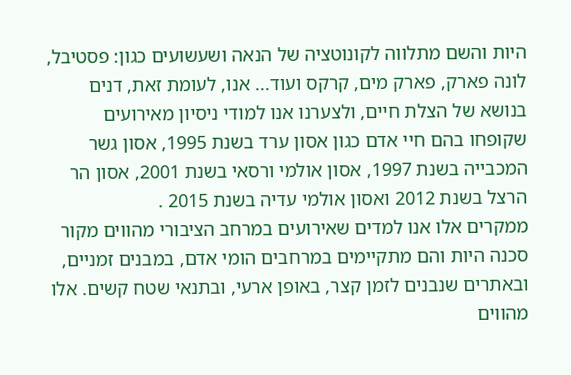היות והשם מתלווה לקונוטציה של הנאה ושעשועים כגון: פסטיבל, לונה פארק, פארק מים, קרקס ועוד... אנו, לעומת זאת, דנים בנושא של הצלת חיים, ולצערנו אנו למודי ניסיון מאירועים שקופחו בהם חיי אדם כגון אסון ערד בשנת 1995, אסון גשר המכבייה בשנת 1997, אסון אולמי ורסאי בשנת 2001, אסון הר הרצל בשנת 2012 ואסון אולמי עדיה בשנת 2015 .
ממקרים אלו אנו למדים שאירועים במרחב הציבורי מהווים מקור סכנה היות והם מתקיימים במרחבים הומי אדם, במבנים זמניים, ובאתרים שנבנים לזמן קצר, באופן ארעי, ובתנאי שטח קשים. אלו מהווים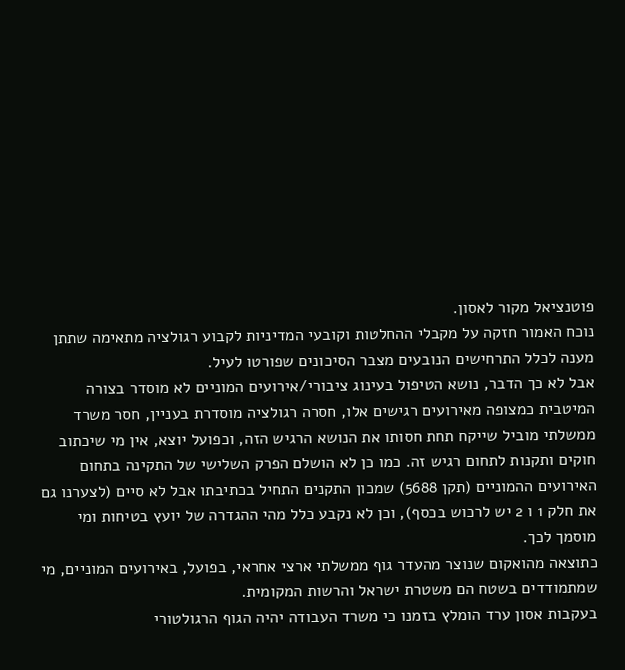פוטנציאל מקור לאסון.
נוכח האמור חזקה על מקבלי ההחלטות וקובעי המדיניות לקבוע רגולציה מתאימה שתתן מענה לכלל התרחישים הנובעים מצבר הסיכונים שפורטו לעיל.
אבל לא כך הדבר, נושא הטיפול בעינוג ציבורי/אירועים המוניים לא מוסדר בצורה המיטבית כמצופה מאירועים רגישים אלו, חסרה רגולציה מוסדרת בעניין, חסר משרד ממשלתי מוביל שייקח תחת חסותו את הנושא הרגיש הזה, וכפועל יוצא, אין מי שיכתוב חוקים ותקנות לתחום רגיש זה. כמו כן לא הושלם הפרק השלישי של התקינה בתחום האירועים ההמוניים (תקן 5688) שמכון התקנים התחיל בכתיבתו אבל לא סיים (לצערנו גם את חלק 1 ו 2 יש לרכוש בכסף), וכן לא נקבע כלל מהי ההגדרה של יועץ בטיחות ומי מוסמך לכך.
כתוצאה מהואקום שנוצר מהעדר גוף ממשלתי ארצי אחראי, בפועל, באירועים המוניים, מי שמתמודדים בשטח הם משטרת ישראל והרשות המקומית.
בעקבות אסון ערד הומלץ בזמנו כי משרד העבודה יהיה הגוף הרגולטורי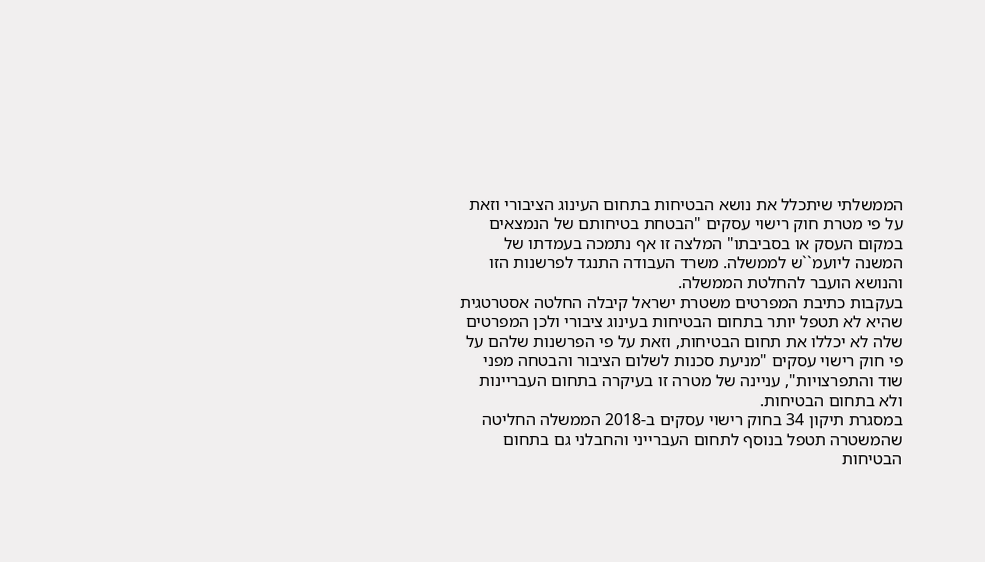הממשלתי שיתכלל את נושא הבטיחות בתחום העינוג הציבורי וזאת על פי מטרת חוק רישוי עסקים "הבטחת בטיחותם של הנמצאים במקום העסק או בסביבתו" המלצה זו אף נתמכה בעמדתו של המשנה ליועמ``ש לממשלה. משרד העבודה התנגד לפרשנות הזו והנושא הועבר להחלטת הממשלה.
בעקבות כתיבת המפרטים משטרת ישראל קיבלה החלטה אסטרטגית שהיא לא תטפל יותר בתחום הבטיחות בעינוג ציבורי ולכן המפרטים שלה לא יכללו את תחום הבטיחות, וזאת על פי הפרשנות שלהם על פי חוק רישוי עסקים "מניעת סכנות לשלום הציבור והבטחה מפני שוד והתפרצויות", עניינה של מטרה זו בעיקרה בתחום העבריינות ולא בתחום הבטיחות.
במסגרת תיקון 34 בחוק רישוי עסקים ב-2018 הממשלה החליטה שהמשטרה תטפל בנוסף לתחום העברייני והחבלני גם בתחום הבטיחות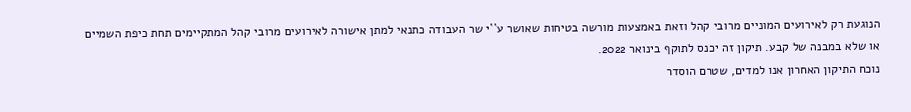הנוגעת רק לאירועים המוניים מרובי קהל וזאת באמצעות מורשה בטיחות שאושר ע``י שר העבודה כתנאי למתן אישורה לאירועים מרובי קהל המתקיימים תחת כיפת השמיים או שלא במבנה של קבע. תיקון זה יכנס לתוקף בינואר 2022.
נוכח התיקון האחרון אנו למדים, שטרם הוסדר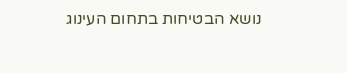נושא הבטיחות בתחום העינוג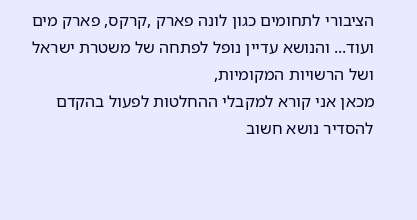הציבורי לתחומים כגון לונה פארק ,קרקס, פארק מים ועוד... והנושא עדיין נופל לפתחה של משטרת ישראל ושל הרשויות המקומיות,
מכאן אני קורא למקבלי ההחלטות לפעול בהקדם להסדיר נושא חשוב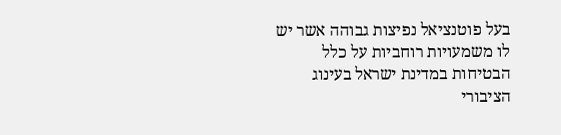בעל פוטנציאל נפיצות גבוהה אשר יש לו משמעויות רוחביות על כלל הבטיחות במדינת ישראל בעינוג הציבורי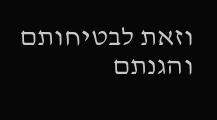וזאת לבטיחותם והגנתם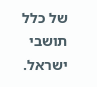של כלל תושבי ישראל.